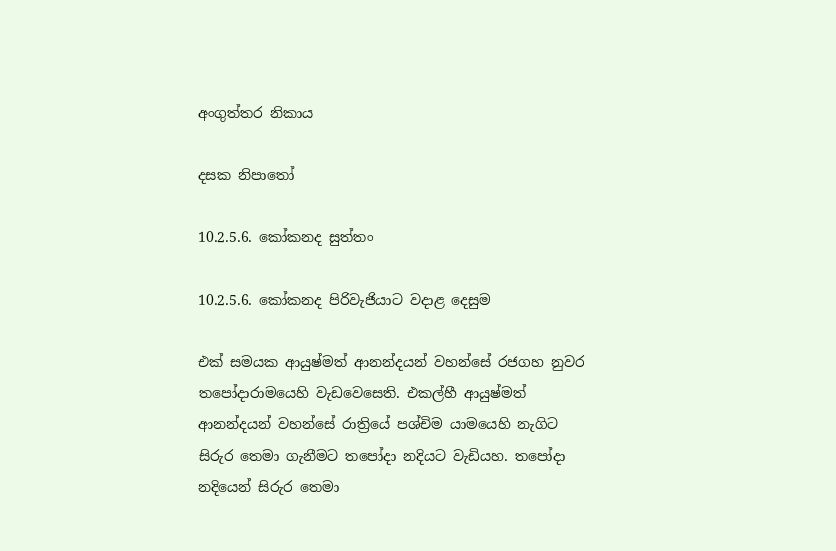අංගුත්තර නිකාය

දසක නිපාතෝ

10.2.5.6. කෝකනද සුත්තං

10.2.5.6. කෝකනද පිරිවැජියාට වදාළ දෙසුම

එක් සමයක ආයුෂ්මත් ආනන්දයන් වහන්සේ රජගහ නුවර තපෝදාරාමයෙහි වැඩවෙසෙති. එකල්හී ආයුෂ්මත් ආනන්දයන් වහන්සේ රාත්‍රියේ පශ්චිම යාමයෙහි නැගිට සිරුර තෙමා ගැනීමට තපෝදා නදියට වැඩියහ. තපෝදා නදියෙන් සිරුර තෙමා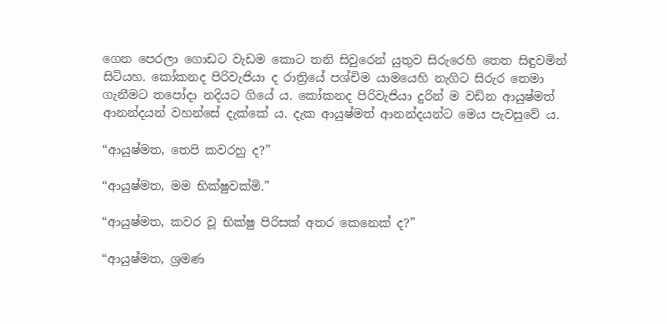ගෙන පෙරලා ගොඩට වැඩම කොට තනි සිවුරෙන් යුතුව සිරුරෙහි තෙත සිඳුවමින් සිටියහ. කෝකනද පිරිවැජියා ද රාත්‍රියේ පශ්චිම යාමයෙහි නැගිට සිරුර තෙමා ගැනීමට තපෝදා නදියට ගියේ ය. කෝකනද පිරිවැජියා දුරින් ම වඩින ආයුෂ්මත් ආනන්දයන් වහන්සේ දැක්කේ ය. දැක ආයුෂ්මත් ආනන්දයන්ට මෙය පැවසුවේ ය.

“ආයුෂ්මත, තෙපි කවරහු ද?”

“ආයුෂ්මත, මම භික්ෂුවක්මි.”

“ආයුෂ්මත, කවර වූ භික්ෂු පිරිසක් අතර කෙනෙක් ද?”

“ආයුෂ්මත, ශ්‍රමණ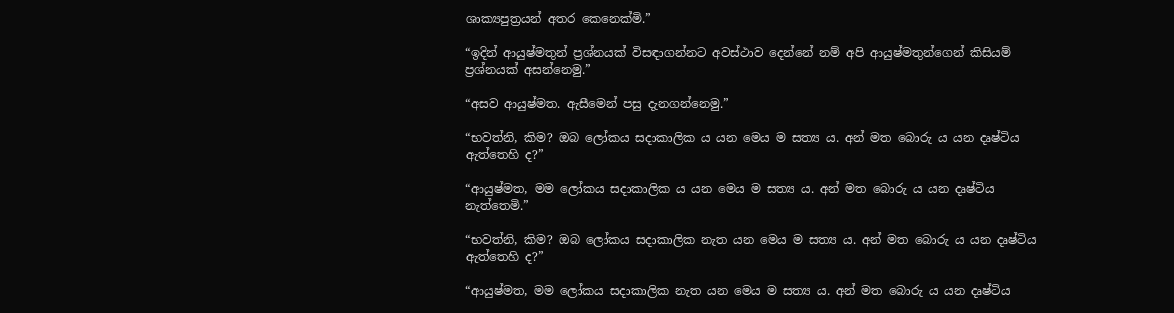ශාක්‍යපුත්‍රයන් අතර කෙනෙක්මි.”

“ඉදින් ආයුෂ්මතුන් ප්‍රශ්නයක් විසඳාගන්නට අවස්ථාව දෙන්නේ නම් අපි ආයුෂ්මතුන්ගෙන් කිසියම් ප්‍රශ්නයක් අසන්නෙමු.”

“අසව ආයුෂ්මත. ඇසීමෙන් පසු දැනගන්නෙමු.”

“භවත්නි, කිම? ඔබ ලෝකය සදාකාලික ය යන මෙය ම සත්‍ය ය. අන් මත බොරු ය යන දෘෂ්ටිය ඇත්තෙහි ද?”

“ආයුෂ්මත, මම ලෝකය සදාකාලික ය යන මෙය ම සත්‍ය ය. අන් මත බොරු ය යන දෘෂ්ටිය නැත්තෙමි.”

“භවත්නි, කිම? ඔබ ලෝකය සදාකාලික නැත යන මෙය ම සත්‍ය ය. අන් මත බොරු ය යන දෘෂ්ටිය ඇත්තෙහි ද?”

“ආයුෂ්මත, මම ලෝකය සදාකාලික නැත යන මෙය ම සත්‍ය ය. අන් මත බොරු ය යන දෘෂ්ටිය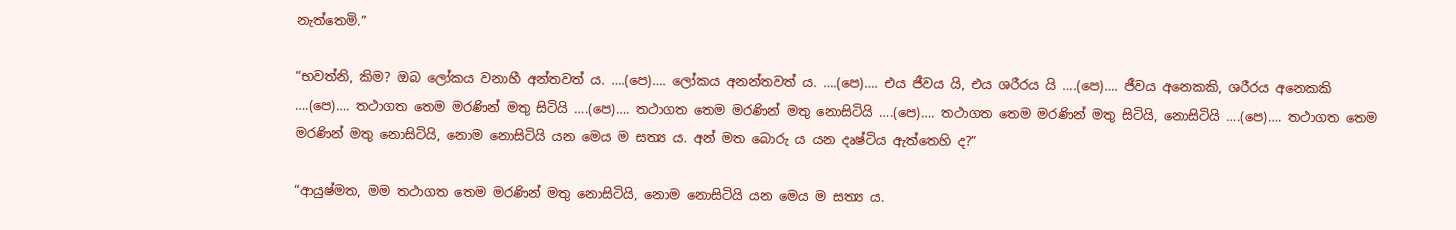නැත්තෙමි.”

“භවත්නි, කිම? ඔබ ලෝකය වනාහී අන්තවත් ය. ….(පෙ)…. ලෝකය අනන්තවත් ය. ….(පෙ)…. එය ජීවය යි, එය ශරීරය යි ….(පෙ)…. ජීවය අනෙකකි, ශරීරය අනෙකකි ….(පෙ)…. තථාගත තෙම මරණින් මතු සිටියි ….(පෙ)…. තථාගත තෙම මරණින් මතු නොසිටියි ….(පෙ)…. තථාගත තෙම මරණින් මතු සිටියි, නොසිටියි ….(පෙ)…. තථාගත තෙම මරණින් මතු නොසිටියි, නොම නොසිටියි යන මෙය ම සත්‍ය ය. අන් මත බොරු ය යන දෘෂ්ටිය ඇත්තෙහි ද?”

“ආයුෂ්මත, මම තථාගත තෙම මරණින් මතු නොසිටියි, නොම නොසිටියි යන මෙය ම සත්‍ය ය.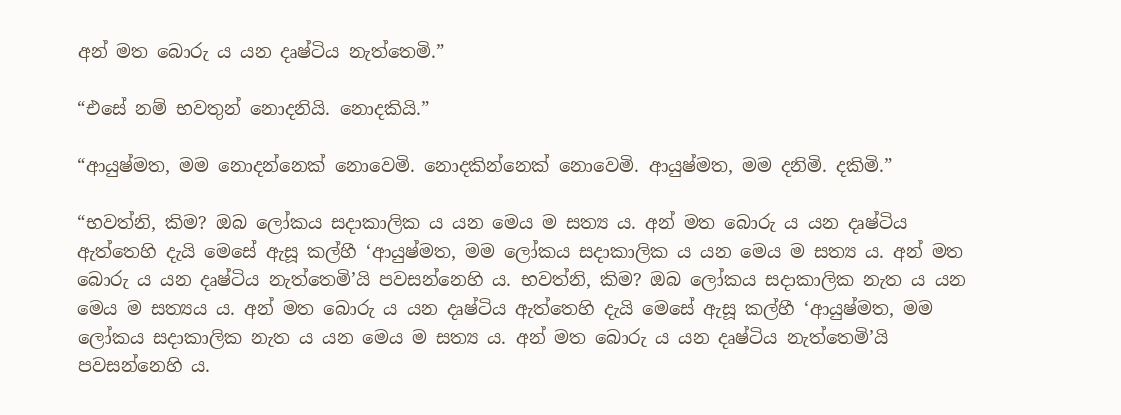අන් මත බොරු ය යන දෘෂ්ටිය නැත්තෙමි.”

“එසේ නම් භවතුන් නොදනියි. නොදකියි.”

“ආයුෂ්මත, මම නොදන්නෙක් නොවෙමි. නොදකින්නෙක් නොවෙමි. ආයුෂ්මත, මම දනිමි. දකිමි.”

“භවත්නි, කිම? ඔබ ලෝකය සදාකාලික ය යන මෙය ම සත්‍ය ය. අන් මත බොරු ය යන දෘෂ්ටිය ඇත්තෙහි දැයි මෙසේ ඇසූ කල්හී ‘ආයුෂ්මත, මම ලෝකය සදාකාලික ය යන මෙය ම සත්‍ය ය. අන් මත බොරු ය යන දෘෂ්ටිය නැත්තෙමි’යි පවසන්නෙහි ය. භවත්නි, කිම? ඔබ ලෝකය සදාකාලික නැත ය යන මෙය ම සත්‍යය ය. අන් මත බොරු ය යන දෘෂ්ටිය ඇත්තෙහි දැයි මෙසේ ඇසූ කල්හී ‘ආයුෂ්මත, මම ලෝකය සදාකාලික නැත ය යන මෙය ම සත්‍ය ය. අන් මත බොරු ය යන දෘෂ්ටිය නැත්තෙමි’යි පවසන්නෙහි ය.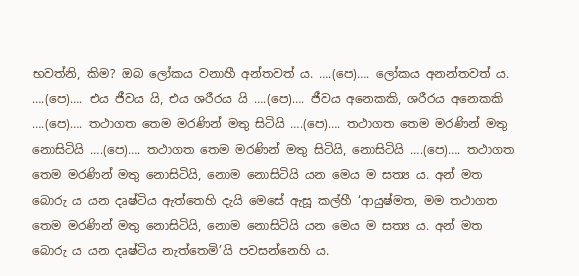භවත්නි, කිම? ඔබ ලෝකය වනාහී අන්තවත් ය. ….(පෙ)…. ලෝකය අනන්තවත් ය. ….(පෙ)…. එය ජීවය යි, එය ශරීරය යි ….(පෙ)…. ජීවය අනෙකකි, ශරීරය අනෙකකි ….(පෙ)…. තථාගත තෙම මරණින් මතු සිටියි ….(පෙ)…. තථාගත තෙම මරණින් මතු නොසිටියි ….(පෙ)…. තථාගත තෙම මරණින් මතු සිටියි, නොසිටියි ….(පෙ)…. තථාගත තෙම මරණින් මතු නොසිටියි, නොම නොසිටියි යන මෙය ම සත්‍ය ය. අන් මත බොරු ය යන දෘෂ්ටිය ඇත්තෙහි දැයි මෙසේ ඇසූ කල්හී ‘ආයුෂ්මත, මම තථාගත තෙම මරණින් මතු නොසිටියි, නොම නොසිටියි යන මෙය ම සත්‍ය ය. අන් මත බොරු ය යන දෘෂ්ටිය නැත්තෙමි’යි පවසන්නෙහි ය.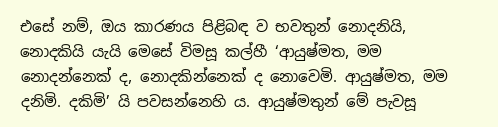එසේ නම්, ඔය කාරණය පිළිබඳ ව භවතුන් නොදනියි, නොදකියි යැයි මෙසේ විමසූ කල්හී ‘ආයුෂ්මත, මම නොදන්නෙක් ද, නොදකින්නෙක් ද නොවෙමි. ආයුෂ්මත, මම දනිමි. දකිමි’ යි පවසන්නෙහි ය. ආයුෂ්මතුන් මේ පැවසූ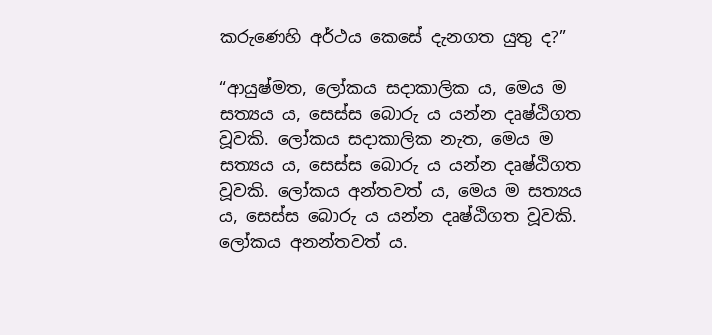කරුණෙහි අර්ථය කෙසේ දැනගත යුතු ද?”

“ආයුෂ්මත, ලෝකය සදාකාලික ය, මෙය ම සත්‍යය ය, සෙස්ස බොරු ය යන්න දෘෂ්ඨිගත වූවකි. ලෝකය සදාකාලික නැත, මෙය ම සත්‍යය ය, සෙස්ස බොරු ය යන්න දෘෂ්ඨිගත වූවකි. ලෝකය අන්තවත් ය, මෙය ම සත්‍යය ය, සෙස්ස බොරු ය යන්න දෘෂ්ඨිගත වූවකි. ලෝකය අනන්තවත් ය.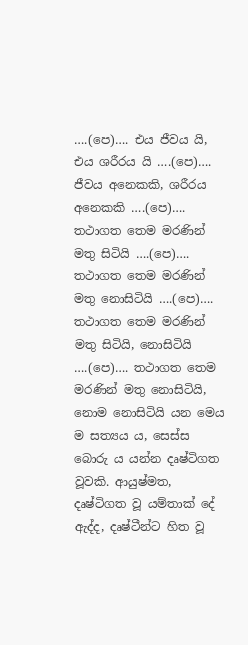….(පෙ)…. එය ජීවය යි, එය ශරීරය යි ….(පෙ)…. ජීවය අනෙකකි, ශරීරය අනෙකකි ….(පෙ)…. තථාගත තෙම මරණින් මතු සිටියි ….(පෙ)…. තථාගත තෙම මරණින් මතු නොසිටියි ….(පෙ)…. තථාගත තෙම මරණින් මතු සිටියි, නොසිටියි ….(පෙ)…. තථාගත තෙම මරණින් මතු නොසිටියි, නොම නොසිටියි යන මෙය ම සත්‍යය ය, සෙස්ස බොරු ය යන්න දෘෂ්ටිගත වූවකි. ආයුෂ්මත, දෘෂ්ටිගත වූ යම්තාක් දේ ඇද්ද, දෘෂ්ටීන්ට හිත වූ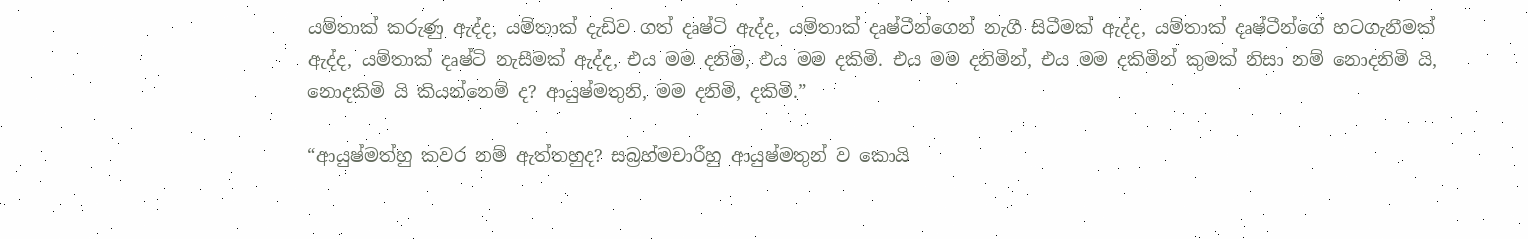යම්තාක් කරුණු ඇද්ද, යම්තාක් දැඩිව ගත් දෘෂ්ටි ඇද්ද, යම්තාක් දෘෂ්ටීන්ගෙන් නැගී සිටීමක් ඇද්ද, යම්තාක් දෘෂ්ටීන්ගේ හටගැනීමක් ඇද්ද, යම්තාක් දෘෂ්ටි නැසීමක් ඇද්ද, එය මම දනිමි, එය මම දකිමි. එය මම දනිමින්, එය මම දකිමින් කුමක් නිසා නම් නොදනිමි යි, නොදකිමි යි කියන්නෙම් ද? ආයුෂ්මතුනි, මම දනිමි, දකිමි.”

“ආයුෂ්මත්හු කවර නම් ඇත්තහුද? සබ්‍රහ්මචාරීහු ආයුෂ්මතුන් ව කොයි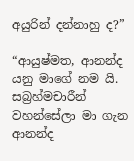අයුරින් දන්නාහු ද?”

“ආයුෂ්මත, ආනන්ද යනු මාගේ නම යි. සබ්‍රහ්මචාරීන් වහන්සේලා මා ගැන ආනන්ද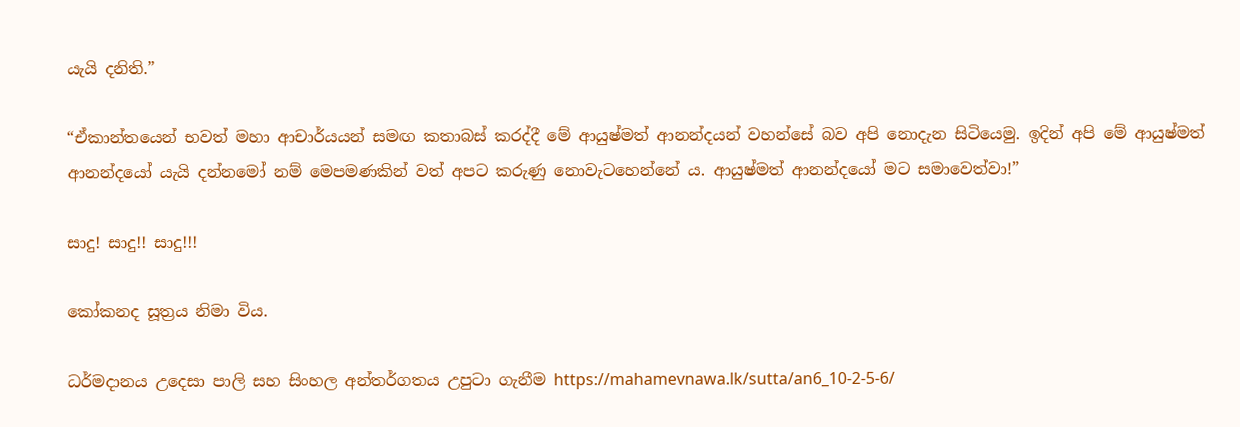යැයි දනිති.”

“ඒකාන්තයෙන් භවත් මහා ආචාර්යයන් සමඟ කතාබස් කරද්දී මේ ආයුෂ්මත් ආනන්දයන් වහන්සේ බව අපි නොදැන සිටියෙමු. ඉදින් අපි මේ ආයුෂ්මත් ආනන්දයෝ යැයි දන්නමෝ නම් මෙපමණකින් වත් අපට කරුණු නොවැටහෙන්නේ ය. ආයුෂ්මත් ආනන්දයෝ මට සමාවෙත්වා!”

සාදු! සාදු!! සාදු!!!

කෝකනද සූත්‍රය නිමා විය.

ධර්මදානය උදෙසා පාලි සහ සිංහල අන්තර්ගතය උපුටා ගැනීම https://mahamevnawa.lk/sutta/an6_10-2-5-6/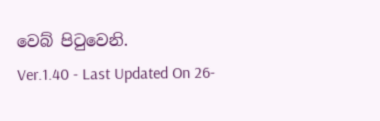වෙබ් පිටුවෙනි.
Ver.1.40 - Last Updated On 26-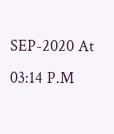SEP-2020 At 03:14 P.M